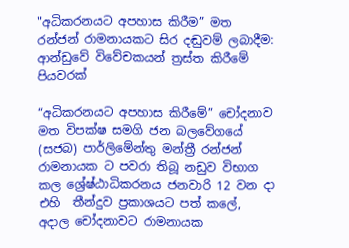"අධිකරනයට අපහාස කිරීම” මත රන්ජන් රාමනායකට සිර දඬුවම් ලබාදීම: ආන්ඩුවේ විවේචකයන් ත්‍රස්ත කිරීමේ පියවරක්

“අධිකරනයට අපහාස කිරීමේ” චෝදනාව මත විපක්ෂ සමගි ජන බලවේගයේ (සජබ) පාර්ලිමේන්තු මන්ත්‍රී රන්ජන් රාමනායක ට පවරා තිබූ නඩුව විභාග කල ශ්‍රේෂ්ඨාධිකරනය ජනවාරි 12 වන දා එහි  තීන්දුව ප්‍රකාශයට පත් කලේ, අදාල චෝදනාවට රාමනායක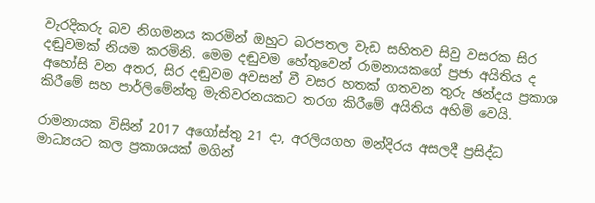වැරදිකරු බව නිගමනය කරමින් ඔහුට බරපතල වැඩ සහිතව සිවු වසරක සිර දඬුවමක් නියම කරමිනි. මෙම දඬුවම හේතුවෙන් රාමනායකගේ ප්‍රජා අයිතිය ද අහෝසි වන අතර, සිර දඬුවම අවසන් වී වසර හතක් ගතවන තුරු ඡන්දය ප්‍රකාශ කිරීමේ සහ පාර්ලිමේන්තු මැතිවරනයකට තරග කිරීමේ අයිතිය අහිමි වෙයි.

රාමනායක විසින් 2017 අගෝස්තු 21 දා, අරලියගහ මන්දිරය අසලදී ප්‍රසිද්ධ මාධ්‍යයට කල ප්‍රකාශයක් මගින්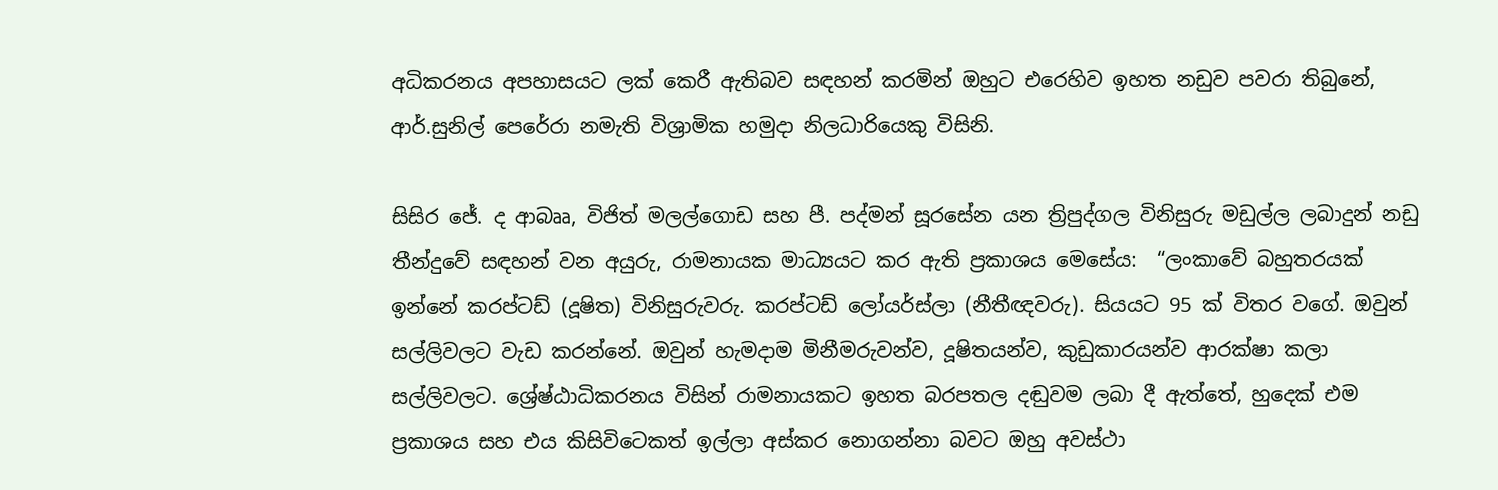අධිකරනය අපහාසයට ලක් කෙරී ඇතිබව සඳහන් කරමින් ඔහුට එරෙහිව ඉහත නඩුව පවරා තිබුනේ, ආර්.සුනිල් පෙරේරා නමැති විශ්‍රාමික හමුදා නිලධාරියෙකු විසිනි.

සිසිර ජේ. ද ආබෲ, විජිත් මලල්ගොඩ සහ පී. පද්මන් සූරසේන යන ත්‍රිපුද්ගල විනිසුරු මඩුල්ල ලබාදුන් නඩු තීන්දුවේ සඳහන් වන අයුරු, රාමනායක මාධ්‍යයට කර ඇති ප්‍රකාශය මෙසේය:  “ලංකාවේ බහුතරයක් ඉන්නේ කරප්ටඩ් (දූෂිත) විනිසුරුවරු. කරප්ටඩ් ලෝයර්ස්ලා (නීතීඥවරු). සියයට 95 ක් විතර වගේ. ඔවුන් සල්ලිවලට වැඩ කරන්නේ. ඔවුන් හැමදාම මිනීමරුවන්ව, දූෂිතයන්ව, කුඩුකාරයන්ව ආරක්ෂා කලා සල්ලිවල‍ට. ශ්‍රේෂ්ඨාධිකරනය විසින් රාමනායකට ඉහත බරපතල දඬුවම ලබා දී ඇත්තේ, හුදෙක් එම ප්‍රකාශය සහ එය කිසිවිටෙකත් ඉල්ලා අස්කර නොගන්නා බවට ඔහු අවස්ථා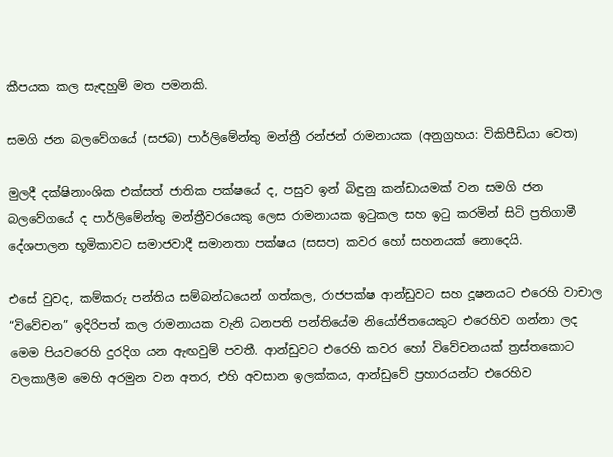කීපයක කල සැඳහුම් මත පමනකි.

සමගි ජන බලවේගයේ (සජබ) පාර්ලිමේන්තු මන්ත්‍රී රන්ජන් රාමනායක (අනුග්‍රහය: විකිපීඩියා වෙත)

මුලදී දක්ෂිනාංශික එක්සත් ජාතික පක්ෂයේ ද, පසුව ඉන් බිඳුනු කන්ඩායමක් වන සමගි ජන බලවේගයේ ද පාර්ලිමේන්තු මන්ත්‍රීවරයෙකු ලෙස රාමනායක ඉටුකල සහ ඉටු කරමින් සිටි ප්‍රතිගාමී දේශපාලන භූමිකාවට සමාජවාදී සමානතා පක්ෂය (සසප) කවර හෝ සහනයක් නොදෙයි.

එසේ වුවද, කම්කරු පන්තිය සම්බන්ධයෙන් ගත්කල, රාජපක්ෂ ආන්ඩුවට සහ දූෂනයට එරෙහි වාචාල “විවේචන” ඉදිරිපත් කල රාමනායක වැනි ධනපති පන්තියේම නියෝජිතයෙකුට එරෙහිව ගන්නා ලද මෙම පියවරෙහි දුරදිග යන ඇඟවුම් පවතී. ආන්ඩුවට එරෙහි කවර හෝ විවේචනයක් ත්‍රස්තකොට වලකාලීම මෙහි අරමුන වන අතර, එහි අවසාන ඉලක්කය, ආන්ඩුවේ ප්‍රහාරයන්ට එරෙහිව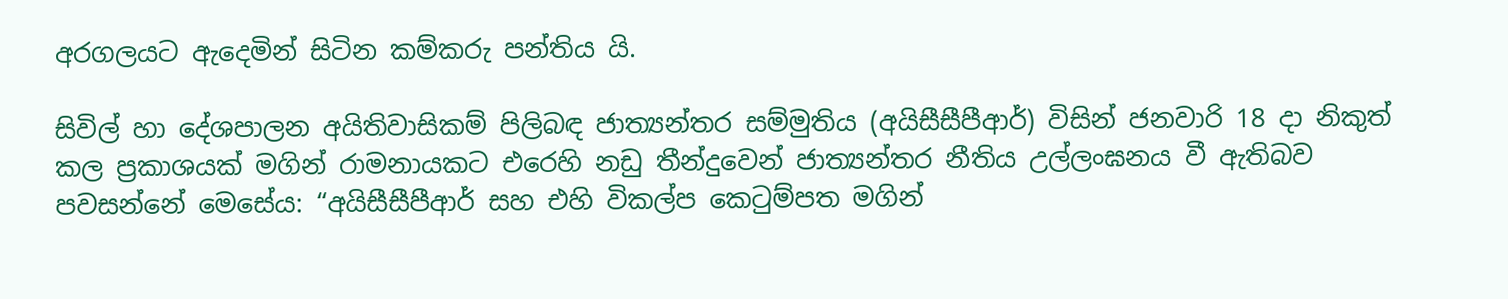අරගලයට ඇදෙමින් සිටින කම්කරු පන්තිය යි.

සිවිල් හා දේශපාලන අයිතිවාසිකම් පිලිබඳ ජාත්‍යන්තර සම්මුතිය (අයිසීසීපීආර්) විසින් ජනවාරි 18 දා නිකුත් කල ප්‍රකාශයක් මගින් රාමනායකට එරෙහි නඩු තීන්දුවෙන් ජාත්‍යන්තර නීතිය උල්ලංඝනය වී ඇතිබව පවසන්නේ මෙසේය: “අයිසීසීපීආර් සහ එහි විකල්ප කෙටුම්පත මගින්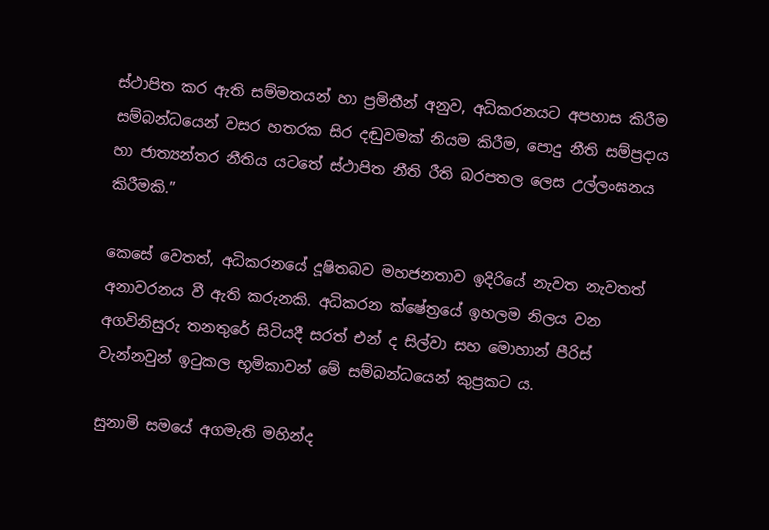ස්ථාපිත කර ඇති සම්මතයන් හා ප්‍රමිතීන් අනුව, අධිකරනයට අපහාස කිරීම සම්බන්ධයෙන් වසර හතරක සිර දඬුවමක් නියම කිරීම, පොදු නීති සම්ප්‍රදාය හා ජාත්‍යන්තර නීතිය යටතේ ස්ථාපිත නීති රීති බරපතල ලෙස උල්ලංඝනය කිරීමකි.”

කෙසේ වෙතත්, අධිකරනයේ දූෂිතබව මහජනතාව ඉදිරියේ නැවත නැවතත් අනාවරනය වී ඇති කරුනකි. අධිකරන ක්ෂේත්‍රයේ ඉහලම නිලය වන අගවිනිසුරු තනතුරේ සිටියදී සරත් එන් ද සිල්වා සහ මොහාන් පීරිස් වැන්නවුන් ඉටුකල භූමිකාවන් මේ සම්බන්ධයෙන් කුප්‍රකට ය.

සුනාමි සමයේ අගමැති මහින්ද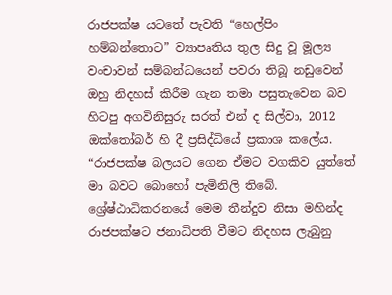රාජපක්ෂ යටතේ පැවති “හෙල්පිං හම්බන්තොට” ව්‍යාපෘතිය තුල සිදු වූ මූල්‍ය වංචාවන් සම්බන්ධයෙන් පවරා තිබූ නඩුවෙන් ඔහු නිදහස් කිරීම ගැන තමා පසුතැවෙන බව හිටපු අගවිනිසුරු සරත් එන් ද සිල්වා, 2012 ඔක්තෝබර් හි දී ප්‍රසිද්ධියේ ප්‍රකාශ කලේය. “රාජපක්ෂ බලයට ගෙන ඒමට වගකිව යුත්තේ මා බවට බොහෝ පැමිනිලි තිබේ. ශ්‍රේෂ්ඨාධිකරනයේ මෙම තීන්දුව නිසා මහින්ද රාජපක්ෂට ජනාධිපති වීමට නිදහස ලැබුනු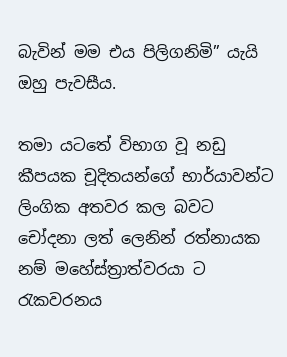බැවින් මම එය පිලිගනිමි” යැයි ඔහු පැවසීය.

තමා යටතේ විභාග වූ නඩු කීපයක චූදිතයන්ගේ භාර්යාවන්ට ලිංගික අතවර කල බවට චෝදනා ලත් ලෙනින් රත්නායක නම් මහේස්ත්‍රාත්වරයා ට රැකවරනය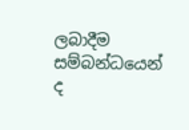ලබාදීම සම්බන්ධයෙන් ද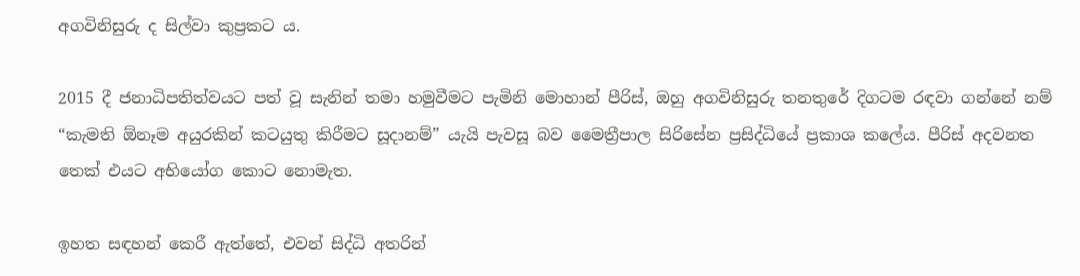අගවිනිසුරු ද සිල්වා කුප්‍රකට ය.

2015 දී ජනාධිපතිත්වයට පත් වූ සැනින් තමා හමුවීමට පැමිනි මොහාන් පීරිස්, ඔහු අගවිනිසුරු තනතුරේ දිගටම රඳවා ගන්නේ නම් “කැමති ඕනෑම අයුරකින් කටයුතු කිරීමට සූදානම්” යැයි පැවසූ බව මෛත්‍රීපාල සිරිසේන ප්‍රසිද්ධියේ ප්‍රකාශ කලේය. පීරිස් අදවනත තෙක් එයට අභියෝග කොට නොමැත.

ඉහත සඳහන් කෙරී ඇත්තේ, එවන් සිද්ධි අතරින්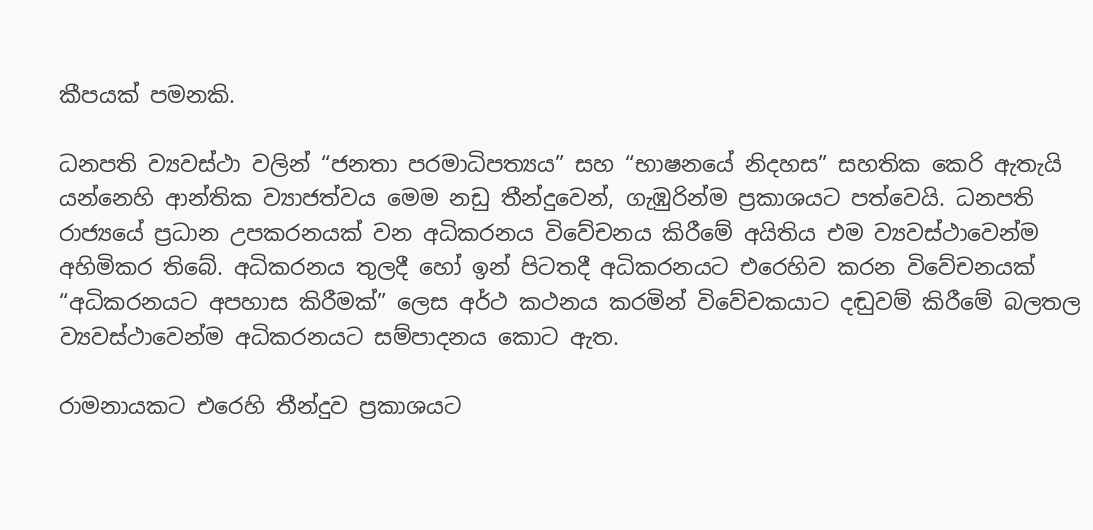කීපයක් පමනකි.

ධනපති ව්‍යවස්ථා වලින් “ජනතා පරමාධිපත්‍යය” සහ “භාෂනයේ නිදහස” සහතික කෙරි ඇතැයි යන්නෙහි ආන්තික ව්‍යාජත්වය මෙම නඩු තීන්දුවෙන්, ගැඹුරින්ම ප්‍රකාශයට පත්වෙයි. ධනපති රාජ්‍යයේ ප්‍රධාන උපකරනයක් වන අධිකරනය විවේචනය කිරීමේ අයිතිය එම ව්‍යවස්ථාවෙන්ම අහිමිකර තිබේ. අධිකරනය තුලදී හෝ ඉන් පිටතදී අධිකරනයට එරෙහිව කරන විවේචනයක් “අධිකරනයට අපහාස කිරීමක්” ලෙස අර්ථ කථනය කරමින් විවේචකයාට දඬුවම් කිරීමේ බලතල ව්‍යවස්ථාවෙන්ම අධිකරනයට සම්පාදනය කොට ඇත.

රාමනායකට එරෙහි තීන්දුව ප්‍රකාශයට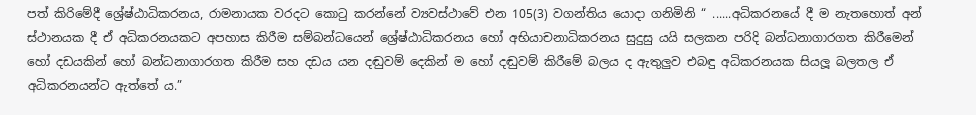පත් කිරිමේදී ශ්‍රේෂ්ඨාධිකරනය, රාමනායක වරදට කොටු කරන්නේ ව්‍යවස්ථාවේ එන 105(3) වගන්තිය යොදා ගනිමිනි “ ......අධිකරනයේ දී ම නැතහොත් අන් ස්ථානයක දී ඒ අධිකරනයකට අපහාස කිරීම සම්බන්ධයෙන් ශ්‍රේෂ්ඨාධිකරනය හෝ අභියාචනාධිකරනය සුදුසු යයි සලකන පරිදි බන්ධනාගාරගත කිරීමෙන් හෝ දඩයකින් හෝ බන්ධනාගාරගත කිරීම සහ දඩය යන දඬුවම් දෙකින් ම හෝ දඬුවම් කිරීමේ බලය ද ඇතුලුව එබඳු අධිකරනයක සියලූ බලතල ඒ අධිකරනයන්ට ඇත්තේ ය.”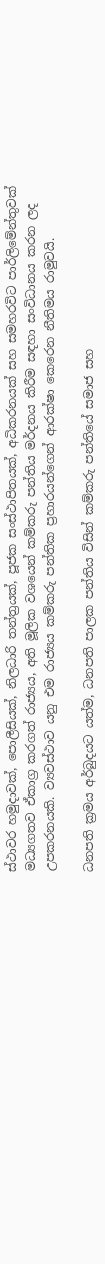ස්ථාවර හමුදාවක්, පොලීසියක්, නිලධාරි තන්ත්‍රයක්, පූජක සංස්ථාපිතයක්, අධිකරනයක් සහ සමහරවිට පාර්ලිමේන්තුවක් මධ්‍යගතව ඒකාග්‍ර කරගත් රාජ්‍යය, අති මූලික වශයෙන් කම්කරු පන්තිය මර්දනය කිරීම සඳහා සංවිධානය කරන ලද උපකරනයකි. ව්‍යවස්ථාව යනු එම රාජ්‍යය කම්කරු පන්තික ප්‍රහාරයන්ගෙන් ආරක්ෂා කෙරෙන නීතිමය රාමුවයි.

ධනපති ක්‍රමය අර්බුදයට යත්ම, ධනපති පාලක පන්තිය විසින් කම්කරු පන්තියේ සමාජ සහ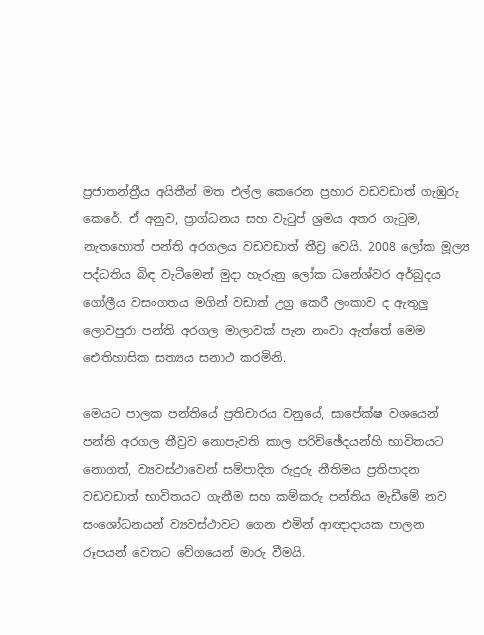ප්‍රජාතන්ත්‍රීය අයිතීන් මත එල්ල කෙරෙන ප්‍රහාර වඩවඩාත් ගැඹුරු කෙරේ. ඒ අනුව, ප්‍රාග්ධනය සහ වැටුප් ශ්‍රමය අතර ගැටුම, නැතහොත් පන්ති අරගලය වඩවඩාත් තීව්‍ර වෙයි. 2008 ලෝක මූල්‍ය පද්ධතිය බිඳ වැටීමෙන් මුදා හැරුනු ලෝක ධනේශ්වර අර්බුදය ගෝලීය වසංගතය මගින් වඩාත් උග්‍ර කෙරී ලංකාව ද ඇතුලු ලොවපුරා පන්ති අරගල මාලාවක් පැන නංවා ඇත්තේ මෙම ඓතිහාසික සත්‍යය සනාථ කරමිනි.

මෙයට පාලක පන්තියේ ප්‍රතිචාරය වනුයේ, සාපේක්ෂ වශයෙන් පන්ති අරගල තීව්‍රව නොපැවති කාල පරිච්ඡේදයන්හි භාවිතයට නොගත්, ව්‍යවස්ථාවෙන් සම්පාදිත රුදුරු නීතිමය ප්‍රතිපාදන වඩවඩාත් භාවිතයට ගැනීම සහ කම්කරු පන්තිය මැඩීමේ නව සංශෝධනයන් ව්‍යවස්ථාවට ගෙන එමින් ආඥාදායක පාලන රූපයන් වෙතට වේගයෙන් මාරු වීමයි.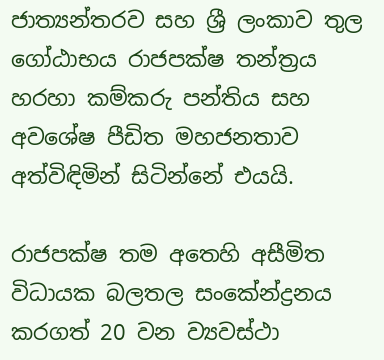ජාත්‍යන්තරව සහ ශ්‍රී ලංකාව තුල ගෝඨාභය රාජපක්ෂ තන්ත්‍රය හරහා කම්කරු පන්තිය සහ අවශේෂ පීඩිත මහජනතාව අත්විඳිමින් සිටින්නේ එයයි.

රාජපක්ෂ තම අතෙහි අසීමිත විධායක බලතල සංකේන්ද්‍රනය කරගත් 20 වන ව්‍යවස්ථා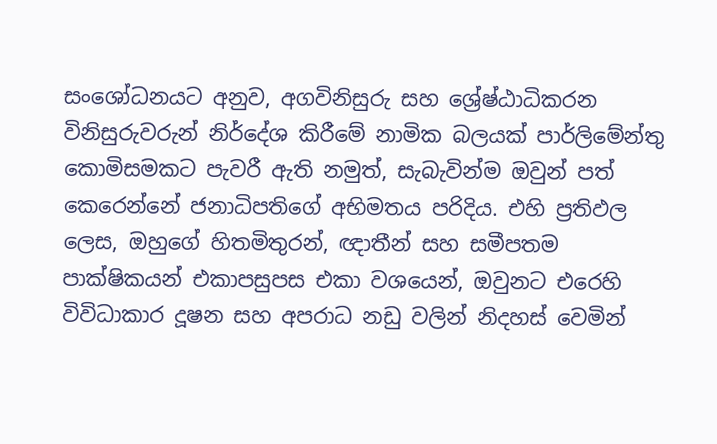සංශෝධනයට අනුව, අගවිනිසුරු සහ ශ්‍රේෂ්ඨාධිකරන විනිසුරුවරුන් නිර්දේශ කිරීමේ නාමික බලයක් පාර්ලිමේන්තු කොමිසමකට පැවරී ඇති නමුත්, සැබැවින්ම ඔවුන් පත් කෙරෙන්නේ ජනාධිපතිගේ අභිමතය පරිදිය. එහි ප්‍රතිඵල ලෙස, ඔහුගේ හිතමිතුරන්, ඥාතීන් සහ සමීපතම පාක්ෂිකයන් එකාපසුපස එකා වශයෙන්, ඔවුනට එරෙහි විවිධාකාර දූෂන සහ අපරාධ නඩු වලින් නිදහස් වෙමින්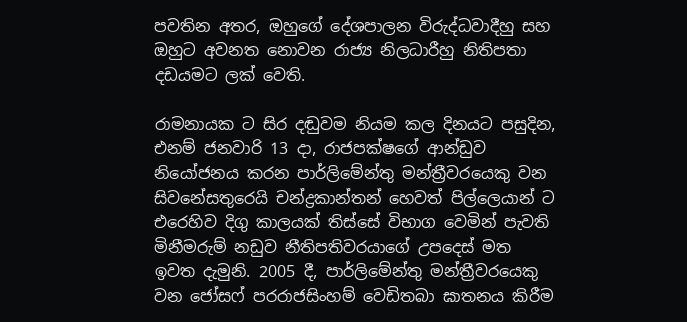පවතින අතර, ඔහුගේ දේශපාලන විරුද්ධවාදීහු සහ ඔහුට අවනත නොවන රාජ්‍ය නිලධාරීහු නිතිපතා දඩයමට ලක් වෙති.

රාමනායක ට සිර දඬුවම නියම කල දිනයට පසුදින, එනම් ජනවාරි 13 දා, රාජපක්ෂගේ ආන්ඩුව නියෝජනය කරන පාර්ලිමේන්තු මන්ත්‍රීවරයෙකු වන සිවනේසතුරෙයි චන්ද්‍රකාන්තන් හෙවත් පිල්ලෙයාන් ට එරෙහිව දිගු කාලයක් තිස්සේ විභාග වෙමින් පැවති මිනීමරුම් නඩුව නීතිපතිවරයාගේ උපදෙස් මත ඉවත දැමුනි. 2005 දී, පාර්ලිමේන්තු මන්ත්‍රීවරයෙකු වන ජෝසෆ් පරරාජසිංහම් වෙඩිතබා ඝාතනය කිරීම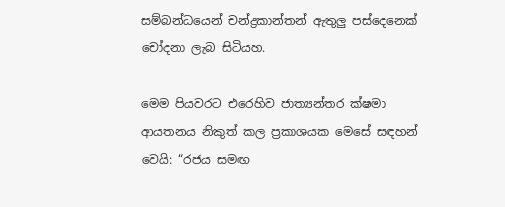සම්බන්ධයෙන් චන්ද්‍රකාන්තන් ඇතුලු පස්දෙනෙක් චෝදනා ලැබ සිටියහ.

මෙම පියවරට එරෙහිව ජාත්‍යන්තර ක්ෂමා ආයතනය නිකුත් කල ප්‍රකාශයක මෙසේ සඳහන් වෙයි: “රජය සමඟ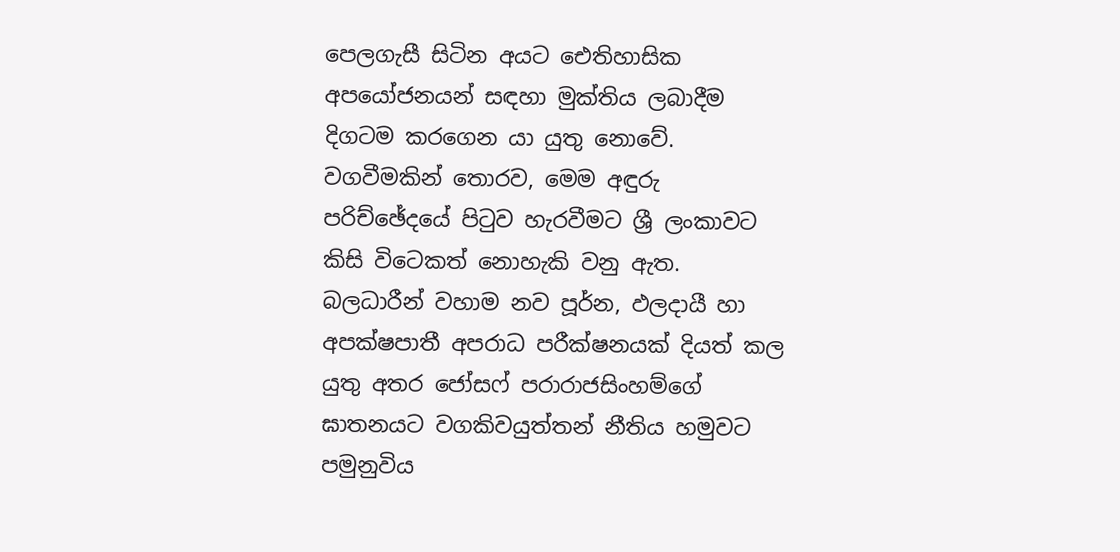පෙලගැසී සිටින අයට ඓතිහාසික අපයෝජනයන් සඳහා මුක්තිය ලබාදීම දිගටම කරගෙන යා යුතු නොවේ. වගවීමකින් තොරව, මෙම අඳුරු පරිච්ඡේදයේ පිටුව හැරවීමට ශ්‍රී ලංකාවට කිසි විටෙකත් නොහැකි වනු ඇත. බලධාරීන් වහාම නව පූර්න, ඵලදායී හා අපක්ෂපාතී අපරාධ පරීක්ෂනයක් දියත් කල යුතු අතර ජෝසෆ් පරාරාජසිංහම්ගේ ඝාතනයට වගකිවයුත්තන් නීතිය හමුවට පමුනුවිය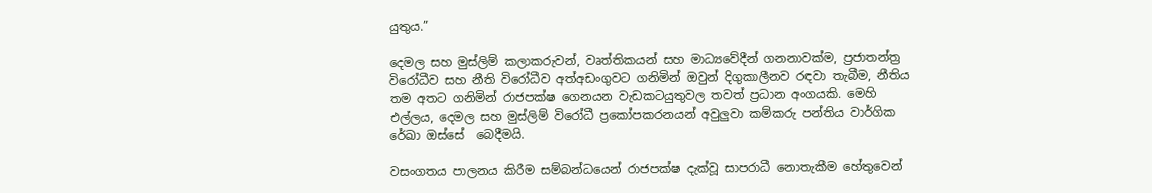යුතුය.”

දෙමල සහ මුස්ලිම් කලාකරුවන්, වෘත්තිකයන් සහ මාධ්‍යවේදීන් ගනනාවක්ම, ප්‍රජාතන්ත්‍ර විරෝධීව සහ නීති විරෝධීව අත්අඩංගුවට ගනිමින් ඔවුන් දිගුකාලීනව රඳවා තැබීම, නීතිය තම අතට ගනිමින් රාජපක්ෂ ගෙනයන වැඩකටයුතුවල තවත් ප්‍රධාන අංගයකි. මෙහි එල්ලය, දෙමල සහ මුස්ලිම් විරෝධී ප්‍රකෝපකරනයන් අවුලුවා කම්කරු පන්තිය වාර්ගික රේඛා ඔස්සේ  බෙදීමයි.

වසංගතය පාලනය කිරීම සම්බන්ධයෙන් රාජපක්ෂ දැක්වූ සාපරාධී නොතැකීම හේතුවෙන්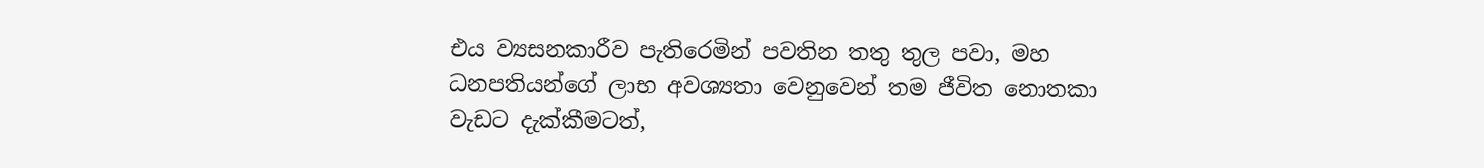එය ව්‍යසනකාරීව පැතිරෙමින් පවතින තතු තුල පවා, මහ ධනපතියන්ගේ ලාභ අවශ්‍යතා වෙනුවෙන් තම ජීවිත නොතකා වැඩට දැක්කීමටත්,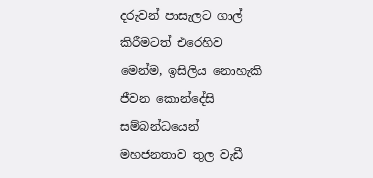දරුවන් පාසැලට ගාල් කිරීමටත් එරෙහිව මෙන්ම, ඉසිලිය නොහැකි ජීවන කොන්දේසි සම්බන්ධයෙන් මහජනතාව තුල වැඩී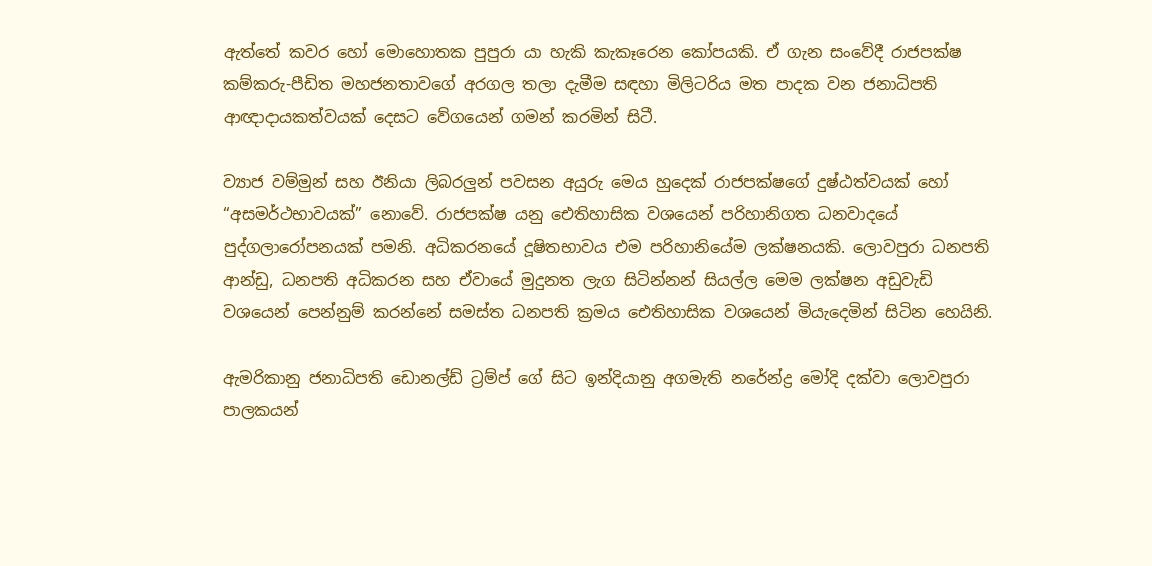ඇත්තේ කවර හෝ මොහොතක පුපුරා යා හැකි කැකෑරෙන කෝපයකි. ඒ ගැන සංවේදී රාජපක්ෂ කම්කරු-පීඩිත මහජනතාවගේ අරගල තලා දැමීම සඳහා මිලිටරිය මත පාදක වන ජනාධිපති ආඥාදායකත්වයක් දෙසට වේගයෙන් ගමන් කරමින් සිටී.

ව්‍යාජ වම්මුන් සහ ඊනියා ලිබරලුන් පවසන අයුරු මෙය හුදෙක් රාජපක්ෂගේ දුෂ්ඨත්වයක් හෝ  “අසමර්ථභාවයක්” නොවේ. රාජපක්ෂ යනු ඓතිහාසික වශයෙන් පරිහානිගත ධනවාදයේ පුද්ගලාරෝපනයක් පමනි. අධිකරනයේ දූෂිතභාවය එම පරිහානියේම ලක්ෂනයකි. ලොවපුරා ධනපති ආන්ඩු, ධනපති අධිකරන සහ ඒවායේ මුදුනත ලැග සිටින්නන් සියල්ල මෙම ලක්ෂන අඩුවැඩි වශයෙන් පෙන්නුම් කරන්නේ සමස්ත ධනපති ක්‍රමය ඓතිහාසික වශයෙන් මියැදෙමින් සිටින හෙයිනි.

ඇමරිකානු ජනාධිපති ඩොනල්ඩ් ට්‍රම්ප් ගේ සිට ඉන්දියානු අගමැති නරේන්ද්‍ර මෝදි දක්වා ලොවපුරා පාලකයන්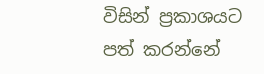විසින් ප්‍රකාශයට පත් කරන්නේ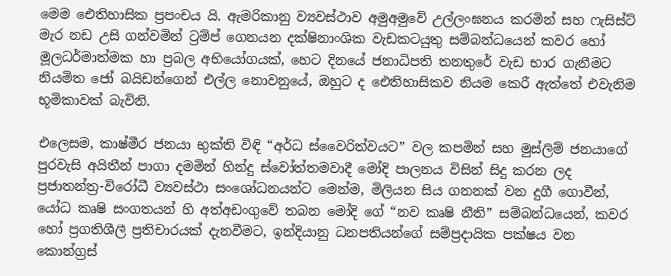මෙම ඓතිහාසික ප්‍රපංචය යි. ඇමරිකානු ව්‍යවස්ථාව අමුඅමුවේ උල්ලංඝනය කරමින් සහ ෆැසිස්ට් මැර නඩ උසි ගන්වමින් ට්‍රම්ප් ගෙනයන දක්ෂිනාංශික වැඩකටයුතු සම්බන්ධයෙන් කවර හෝ මූලධර්මාත්මක හා ප්‍රබල අභියෝගයක්, හෙට දිනයේ ජනාධිපති තනතුරේ වැඩ භාර ගැනීමට නියමිත ජෝ බයිඩන්ගෙන් එල්ල නොවනුයේ, ඔහුට ද ඓතිහාසිකව නියම කෙරී ඇත්තේ එවැනිම භූමිකාවක් බැවිනි.

එලෙසම, කාෂ්මීර ජනයා භුක්ති විඳි “අර්ධ ස්වෛරිත්වයට” වල කපමින් සහ මුස්ලිම් ජනයාගේ පුරවැසි අයිතීන් පාගා දමමින් හින්දු ස්වෝත්තමවාදී මෝදි පාලනය විසින් සිදු කරන ලද ප්‍රජාතන්ත්‍ර-විරෝධී ව්‍යවස්ථා සංශෝධනයන්ට මෙන්ම, මිලියන සිය ගනනක් වන දුගී ගොවීන්, යෝධ කෘෂි සංගතයන් හි අත්අඩංගුවේ තබන මෝදි ගේ “නව කෘෂි නීති” සම්බන්ධයෙන්, කවර හෝ ප්‍රගතිශීලී ප්‍රතිචාරයක් දැනවීමට, ඉන්දියානු ධනපතියන්ගේ සම්ප්‍රදායික පක්ෂය වන කොන්ග්‍රස්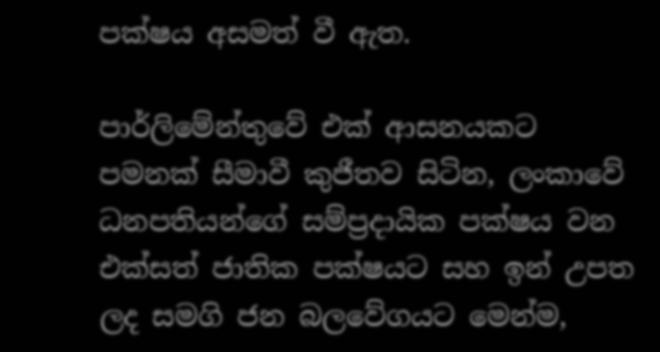පක්ෂය අසමත් වී ඇත.

පාර්ලිමේන්තුවේ එක් ආසනයකට පමනක් සීමාවී කුජීතව සිටින, ලංකාවේ ධනපතියන්ගේ සම්ප්‍රදායික පක්ෂය වන එක්සත් ජාතික පක්ෂයට සහ ඉන් උපත ලද සමගි ජන බලවේගයට මෙන්ම,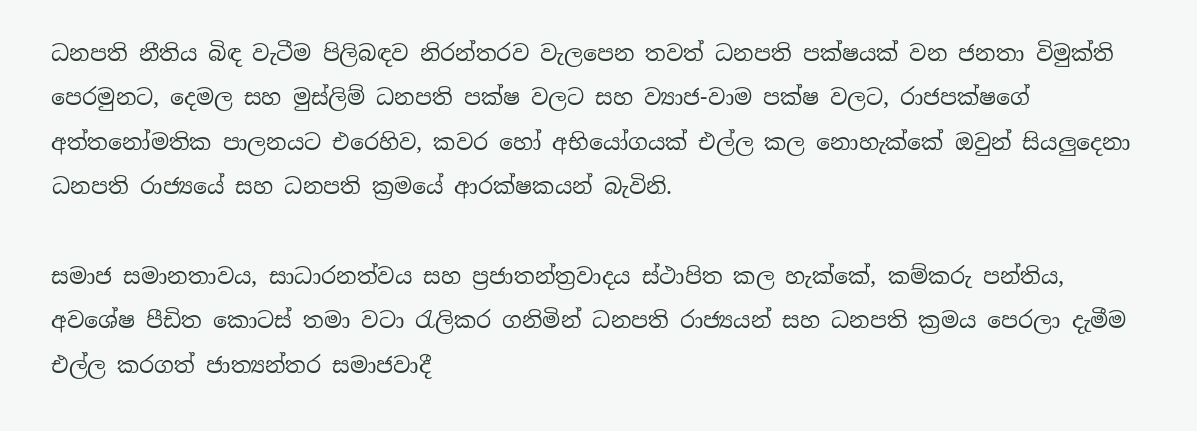ධනපති නීතිය බිඳ වැටීම පිලිබඳව නිරන්තරව වැලපෙන තවත් ධනපති පක්ෂයක් වන ජනතා විමුක්ති පෙරමුනට, දෙමල සහ මුස්ලිම් ධනපති පක්ෂ වලට සහ ව්‍යාජ-වාම පක්ෂ වලට, රාජපක්ෂගේ අත්තනෝමතික පාලනයට එරෙහිව, කවර හෝ අභියෝගයක් එල්ල කල නොහැක්කේ ඔවුන් සියලුදෙනා ධනපති රාජ්‍යයේ සහ ධනපති ක්‍රමයේ ආරක්ෂකයන් බැවිනි.

සමාජ සමානතාවය, සාධාරනත්වය සහ ප්‍රජාතන්ත්‍රවාදය ස්ථාපිත කල හැක්කේ, කම්කරු පන්තිය, අවශේෂ පීඩිත කොටස් තමා වටා රැලිකර ගනිමින් ධනපති රාජ්‍යයන් සහ ධනපති ක්‍රමය පෙරලා දැමීම එල්ල කරගත් ජාත්‍යන්තර සමාජවාදී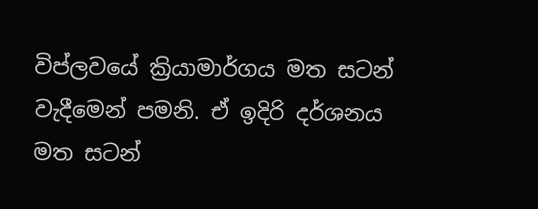විප්ලවයේ ක්‍රියාමාර්ගය මත සටන් වැදීමෙන් පමනි. ඒ ඉදිරි දර්ශනය මත සටන්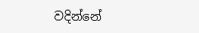වදින්නේ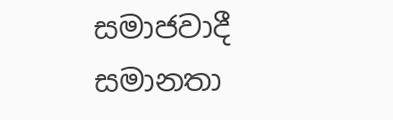සමාජවාදී සමානතා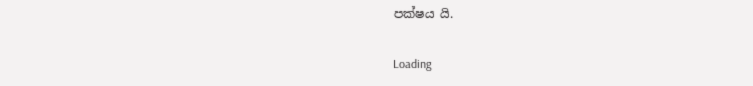පක්ෂය යි.

Loading